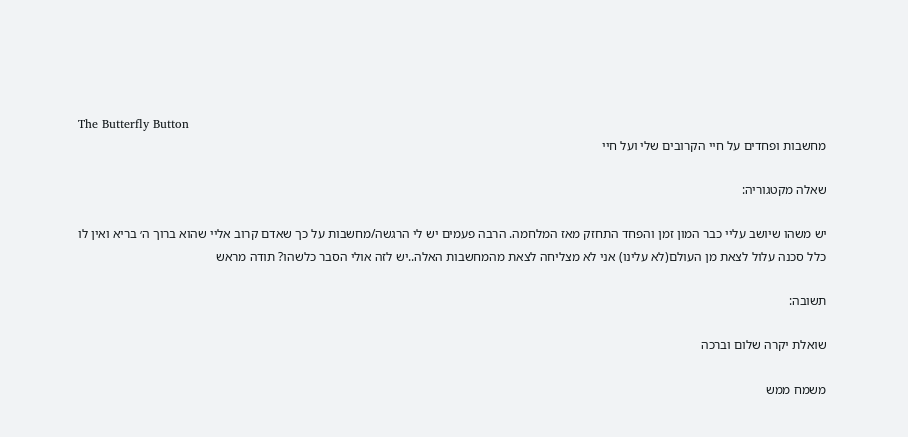The Butterfly Button
מחשבות ופחדים על חיי הקרובים שלי ועל חיי

שאלה מקטגוריה:

יש משהו שיושב עליי כבר המון זמן והפחד התחזק מאז המלחמה. הרבה פעמים יש לי הרגשה/מחשבות על כך שאדם קרוב אליי שהוא ברוך ה׳ בריא ואין לו כלל סכנה עלול לצאת מן העולם(לא עלינו) אני לא מצליחה לצאת מהמחשבות האלה..יש לזה אולי הסבר כלשהו? תודה מראש

תשובה:

שואלת יקרה שלום וברכה

משמח ממש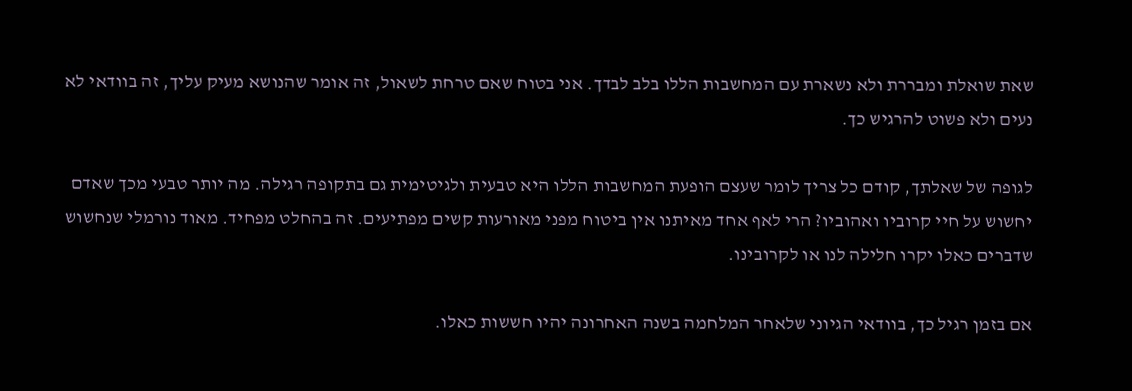שאת שואלת ומבררת ולא נשארת עם המחשבות הללו בלב לבדך. אני בטוח שאם טרחת לשאול, זה אומר שהנושא מעיק עליך, זה בוודאי לא נעים ולא פשוט להרגיש כך.

לגופה של שאלתך, קודם כל צריך לומר שעצם הופעת המחשבות הללו היא טבעית ולגיטימית גם בתקופה רגילה. מה יותר טבעי מכך שאדם יחשוש על חיי קרוביו ואהוביו? הרי לאף אחד מאיתנו אין ביטוח מפני מאורעות קשים מפתיעים. זה בהחלט מפחיד. מאוד נורמלי שנחשוש שדברים כאלו יקרו חלילה לנו או לקרובינו.

אם בזמן רגיל כך, בוודאי הגיוני שלאחר המלחמה בשנה האחרונה יהיו חששות כאלו.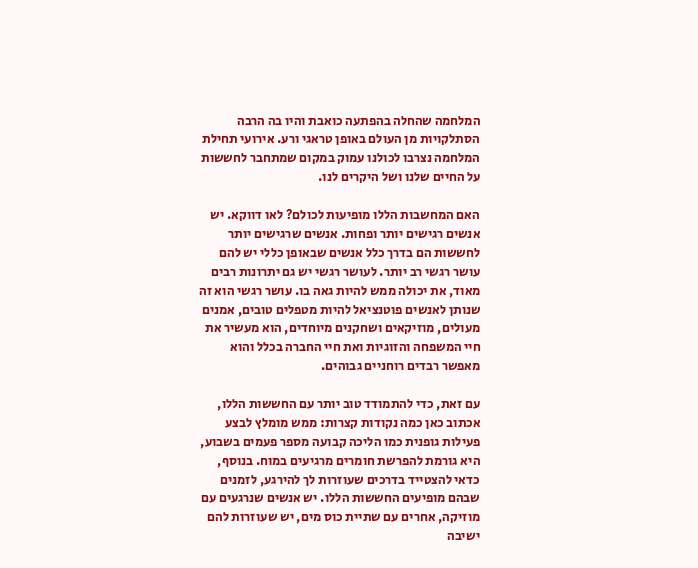המלחמה שהחלה בהפתעה כואבת והיו בה הרבה הסתלקויות מן העולם באופן טראגי ורע. אירועי תחילת המלחמה נצרבו לכולנו עמוק במקום שמתחבר לחששות על החיים שלנו ושל היקרים לנו.

האם המחשבות הללו מופיעות לכולם? לאו דווקא. יש אנשים רגישים יותר ופחות. אנשים שרגישים יותר לחששות הם בדרך כלל אנשים שבאופן כללי יש להם עושר רגשי רב יותר. לעושר רגשי יש גם יתרונות רבים מאוד, את יכולה ממש להיות גאה בו. עושר רגשי הוא זה שנותן לאנשים פוטנציאל להיות מטפלים טובים, אמנים מעולים, מוזיקאים ושחקנים מיוחדים, הוא מעשיר את חיי המשפחה והזוגיות ואת חיי החברה בכלל והוא מאפשר רבדים רוחניים גבוהים.

עם זאת, כדי להתמודד טוב יותר עם החששות הללו, אכתוב כאן כמה נקודות קצרות: ממש מומלץ לבצע פעילות גופנית כמו הליכה קבועה מספר פעמים בשבוע, היא גורמת להפרשת חומרים מרגיעים במוח. בנוסף, כדאי להצטייד בדרכים שעוזרות לך להירגע, לזמנים שבהם מופיעים החששות הללו. יש אנשים שנרגעים עם מוזיקה, אחרים עם שתיית כוס מים, יש שעוזרות להם ישיבה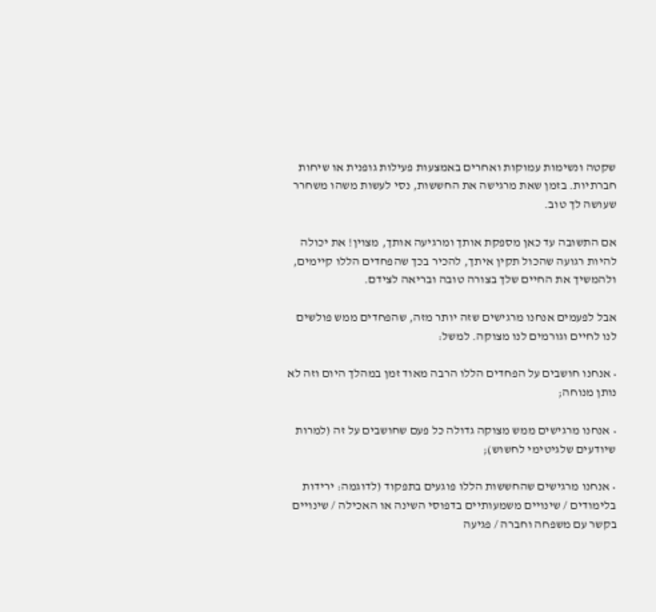שקטה ונשימות עמוקות ואחרים באמצעות פעילות גופנית או שיחות חברתיות. בזמן שאת מרגישה את החששות, נסי לעשות משהו משחרר שעושה לך טוב.

אם התשובה עד כאן מספקת אותך ומרגיעה אותך, מצוין! את יכולה להיות רגועה שהכול תקין איתך, להכיר בכך שהפחדים הללו קיימים, ולהמשיך את החיים שלך בצורה טובה ובריאה לצידם.

אבל לפעמים אנחנו מרגישים שזה יותר מזה, שהפחדים ממש פולשים לנו לחיים וגורמים לנו מצוקה. למשל:

• אנחנו חושבים על הפחדים הללו הרבה מאוד זמן במהלך היום וזה לא נותן מנוחה;

• אנחנו מרגישים ממש מצוקה גדולה כל פעם שחושבים על זה (למרות שיודעים שלגיטימי לחשוש);

• אנחנו מרגישים שהחששות הללו פוגעים בתפקוד (לדוגמה: ירידות בלימודים / שינויים משמעותיים בדפוסי השינה או האכילה / שינויים בקשר עם משפחה וחברה / פגיעה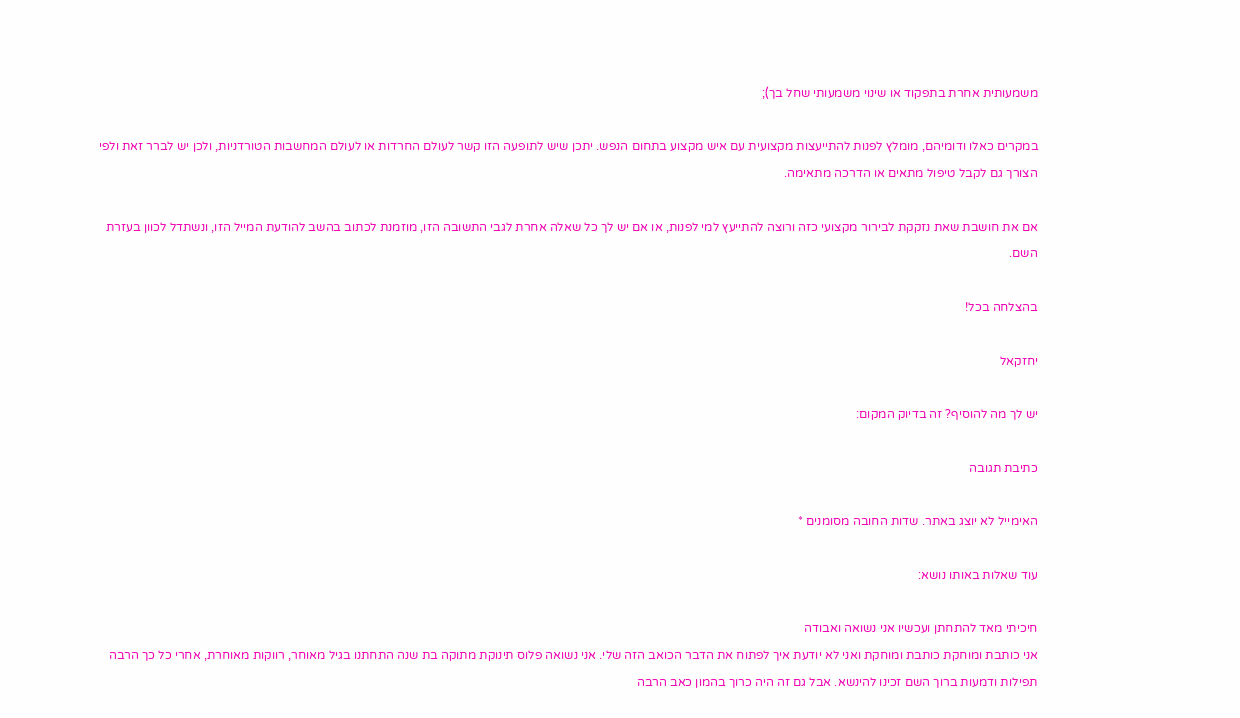משמעותית אחרת בתפקוד או שינוי משמעותי שחל בך);

במקרים כאלו ודומיהם, מומלץ לפנות להתייעצות מקצועית עם איש מקצוע בתחום הנפש. יתכן שיש לתופעה הזו קשר לעולם החרדות או לעולם המחשבות הטורדניות, ולכן יש לברר זאת ולפי הצורך גם לקבל טיפול מתאים או הדרכה מתאימה.

אם את חושבת שאת נזקקת לבירור מקצועי כזה ורוצה להתייעץ למי לפנות, או אם יש לך כל שאלה אחרת לגבי התשובה הזו, מוזמנת לכתוב בהשב להודעת המייל הזו, ונשתדל לכוון בעזרת השם.

בהצלחה בכל!

יחזקאל

יש לך מה להוסיף? זה בדיוק המקום:

כתיבת תגובה

האימייל לא יוצג באתר. שדות החובה מסומנים *

עוד שאלות באותו נושא:

חיכיתי מאד להתחתן ועכשיו אני נשואה ואבודה
אני כותבת ומוחקת כותבת ומוחקת ואני לא יודעת איך לפתוח את הדבר הכואב הזה שלי. אני נשואה פלוס תינוקת מתוקה בת שנה התחתנו בגיל מאוחר, רווקות מאוחרת, אחרי כל כך הרבה תפילות ודמעות ברוך השם זכינו להינשא. אבל גם זה היה כרוך בהמון כאב הרבה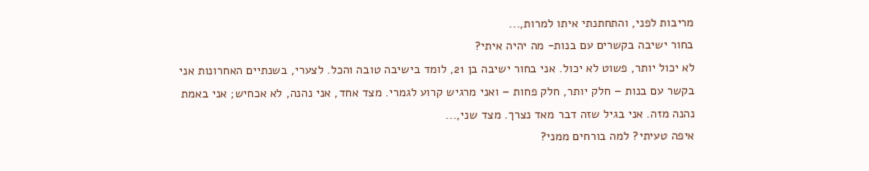מריבות לפני, והתחתנתי איתו למרות,...
בחור ישיבה בקשרים עם בנות- מה יהיה איתי?
לא יכול יותר, פשוט לא יכול. אני בחור ישיבה בן 21, לומד בישיבה טובה והכל. לצערי, בשנתיים האחרונות אני בקשר עם בנות – חלק יותר, חלק פחות – ואני מרגיש קרוע לגמרי. מצד אחד, אני נהנה, לא אכחיש; אני באמת נהנה מזה. אני בגיל שזה דבר מאד נצרך. מצד שני,...
איפה טעיתי? למה בורחים ממני?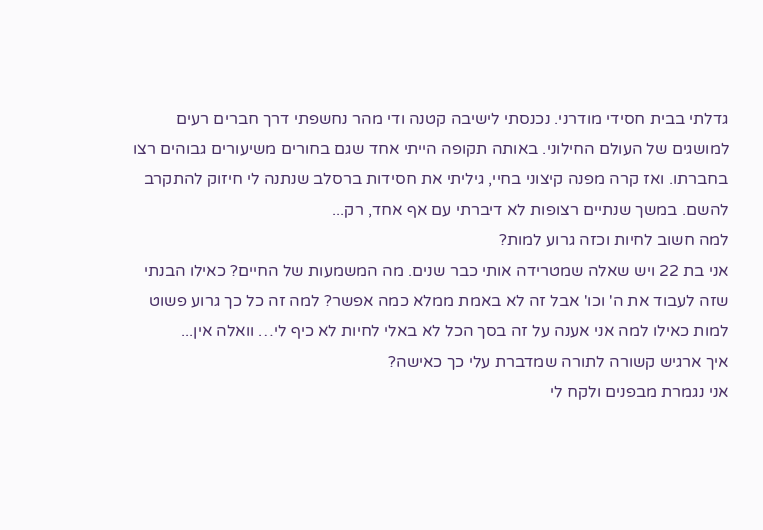גדלתי בבית חסידי מודרני. נכנסתי לישיבה קטנה ודי מהר נחשפתי דרך חברים רעים למושגים של העולם החילוני. באותה תקופה הייתי אחד שגם בחורים משיעורים גבוהים רצו בחברתו. ואז קרה מפנה קיצוני בחיי, גיליתי את חסידות ברסלב שנתנה לי חיזוק להתקרב להשם. במשך שנתיים רצופות לא דיברתי עם אף אחד, רק...
למה חשוב לחיות וכזה גרוע למות?
אני בת 22 ויש שאלה שמטרידה אותי כבר שנים. מה המשמעות של החיים? כאילו הבנתי שזה לעבוד את ה' וכו' אבל זה לא באמת ממלא כמה אפשר? למה זה כל כך גרוע פשוט למות כאילו למה אני אענה על זה בסך הכל לא באלי לחיות לא כיף לי… וואלה אין...
איך ארגיש קשורה לתורה שמדברת עלי כך כאישה?
אני נגמרת מבפנים ולקח לי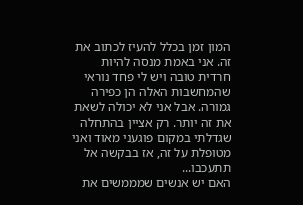המון זמן בכלל להעיז לכתוב את זה. אני באמת מנסה להיות חרדית טובה ויש לי פחד נוראי שהמחשבות האלה הן כפירה גמורה. אבל אני לא יכולה לשאת את זה יותר. רק אציין בהתחלה שגדלתי במקום פוגעני מאוד ואני מטופלת על זה, אז בבקשה אל תתעכבו...
האם יש אנשים שמממשים את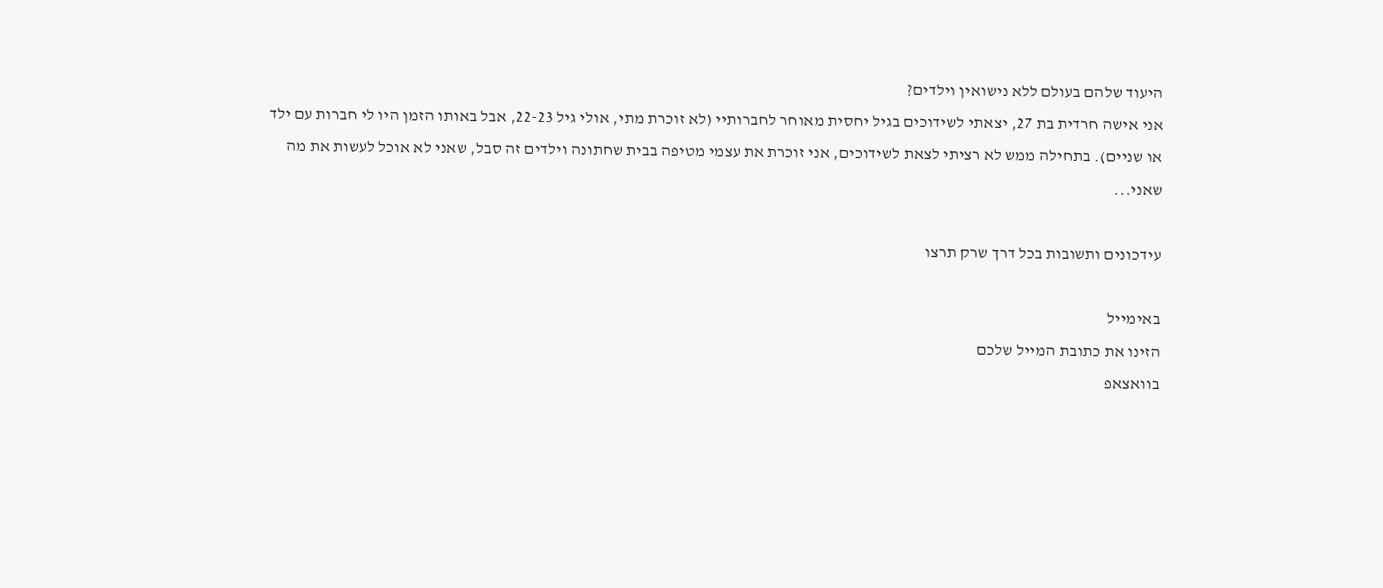היעוד שלהם בעולם ללא נישואין וילדים?
אני אישה חרדית בת 27, יצאתי לשידוכים בגיל יחסית מאוחר לחברותיי (לא זוכרת מתי, אולי גיל 22-23, אבל באותו הזמן היו לי חברות עם ילד או שניים). בתחילה ממש לא רציתי לצאת לשידוכים, אני זוכרת את עצמי מטיפה בבית שחתונה וילדים זה סבל, שאני לא אוכל לעשות את מה שאני...

עידכונים ותשובות בכל דרך שרק תרצו

באימייל
הזינו את כתובת המייל שלכם
בוואצאפ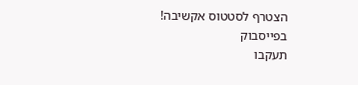הצטרף לסטטוס אקשיבה!
בפייסבוק
תעקבו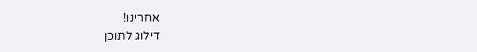אחרינו!
דילוג לתוכן